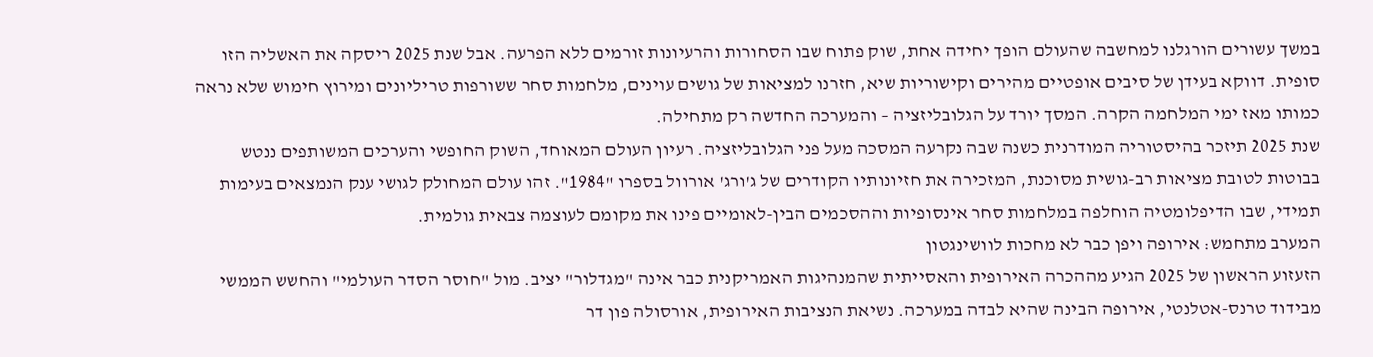במשך עשורים הורגלנו למחשבה שהעולם הופך יחידה אחת, שוק פתוח שבו הסחורות והרעיונות זורמים ללא הפרעה. אבל שנת 2025 ריסקה את האשליה הזו סופית. דווקא בעידן של סיבים אופטיים מהירים וקישוריות שיא, חזרנו למציאות של גושים עוינים, מלחמות סחר ששורפות טריליונים ומירוץ חימוש שלא נראה כמותו מאז ימי המלחמה הקרה. המסך יורד על הגלובליזציה – והמערכה החדשה רק מתחילה.
שנת 2025 תיזכר בהיסטוריה המודרנית כשנה שבה נקרעה המסכה מעל פני הגלובליזציה. רעיון העולם המאוחד, השוק החופשי והערכים המשותפים ננטש בבוטות לטובת מציאות רב-גושית מסוכנת, המזכירה את חזיונותיו הקודרים של ג'ורג' אורוול בספרו "1984". זהו עולם המחולק לגושי ענק הנמצאים בעימות תמידי, שבו הדיפלומטיה הוחלפה במלחמות סחר אינסופיות וההסכמים הבין-לאומיים פינו את מקומם לעוצמה צבאית גולמית.
המערב מתחמש: אירופה ויפן כבר לא מחכות לוושינגטון
הזעזוע הראשון של 2025 הגיע מההכרה האירופית והאסייתית שהמנהיגות האמריקנית כבר אינה "מגדלור" יציב. מול "חוסר הסדר העולמי" והחשש הממשי מבידוד טרנס-אטלנטי, אירופה הבינה שהיא לבדה במערכה. נשיאת הנציבות האירופית, אורסולה פון דר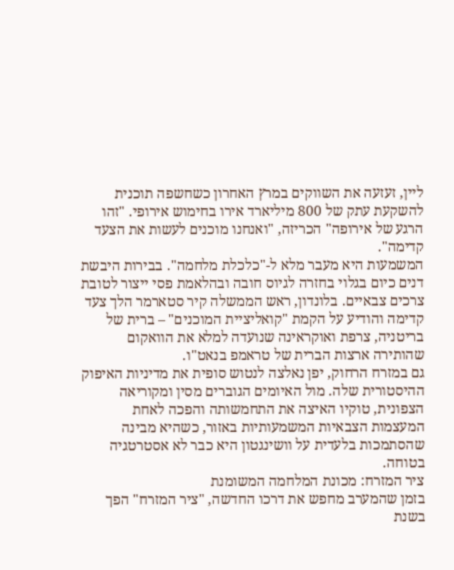ליין, זעזעה את השווקים במרץ האחרון כשחשפה תוכנית להשקעת עתק של 800 מיליארד אירו בחימוש אירופי. "זהו הרגע של אירופה" הכריזה, "ואנחנו מוכנים לעשות את הצעד קדימה".
המשמעות היא מעבר מלא ל-"כלכלת מלחמה". בבירות היבשת דנים כיום בגלוי בחזרה לגיוס חובה ובהלאמת פסי ייצור לטובת צרכים צבאיים. בלונדון, ראש הממשלה קיר סטארמר הלך צעד קדימה והודיע על הקמת "קואליציית המוכנים" – ברית של בריטניה, צרפת ואוקראינה שנועדה למלא את הוואקום שהותירה ארצות הברית של טראמפ בנאט"ו.
גם במזרח הרחוק, יפן נאלצה לנטוש סופית את מדיניות האיפוק ההיסטורית שלה. מול האיומים הגוברים מסין ומקוריאה הצפונית, טוקיו האיצה את התחמשותה והפכה לאחת המעצמות הצבאיות המשמעותיות באזור, כשהיא מבינה שהסתמכות בלעדית על וושינגטון היא כבר לא אסטרטגיה בטוחה.
ציר המזרח: מכונת המלחמה המשומנת
בזמן שהמערב מחפש את דרכו החדשה, "ציר המזרח" הפך בשנת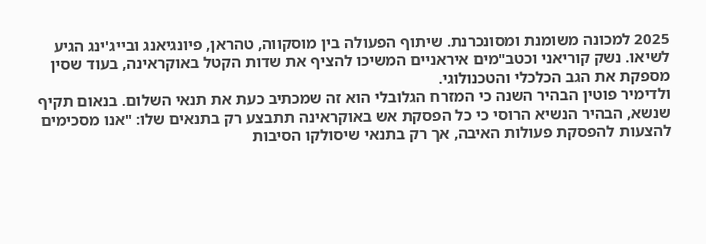2025 למכונה משומנת ומסונכרנת. שיתוף הפעולה בין מוסקווה, טהראן, פיונגיאנג ובייג'ינג הגיע לשיאו. נשק קוריאני וכטב"מים איראניים המשיכו להציף את שדות הקטל באוקראינה, בעוד שסין מספקת את הגב הכלכלי והטכנולוגי.
ולדימיר פוטין הבהיר השנה כי המזרח הגלובלי הוא זה שמכתיב כעת את תנאי השלום. בנאום תקיף שנשא, הבהיר הנשיא הרוסי כי כל הפסקת אש באוקראינה תתבצע רק בתנאים שלו: "אנו מסכימים להצעות להפסקת פעולות האיבה, אך רק בתנאי שיסולקו הסיבות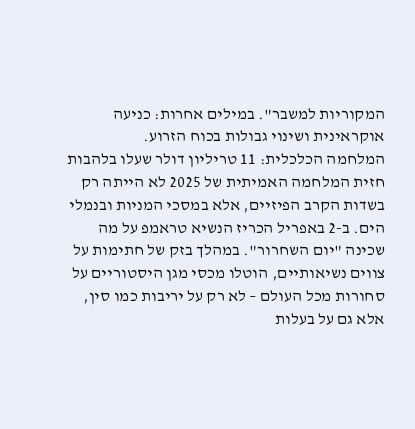המקוריות למשבר". במילים אחרות: כניעה אוקראינית ושינוי גבולות בכוח הזרוע.
המלחמה הכלכלית: 11 טריליון דולר שעלו בלהבות
חזית המלחמה האמיתית של 2025 לא הייתה רק בשדות הקרב הפיזיים, אלא במסכי המניות ובנמלי הים. ב-2 באפריל הכריז הנשיא טראמפ על מה שכינה "יום השחרור". במהלך בזק של חתימות על צווים נשיאותיים, הוטלו מכסי מגן היסטוריים על סחורות מכל העולם – לא רק על יריבות כמו סין, אלא גם על בעלות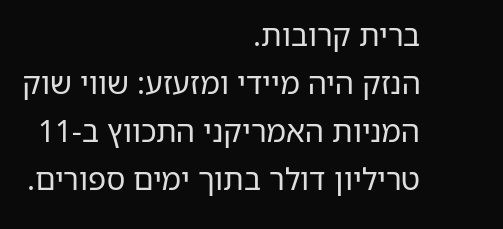ברית קרובות.
הנזק היה מיידי ומזעזע: שווי שוק המניות האמריקני התכווץ ב-11 טריליון דולר בתוך ימים ספורים.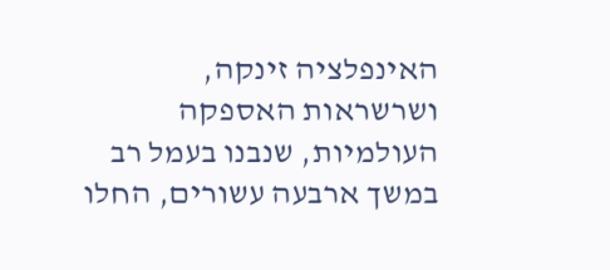האינפלציה זינקה, ושרשראות האספקה העולמיות, שנבנו בעמל רב במשך ארבעה עשורים, החלו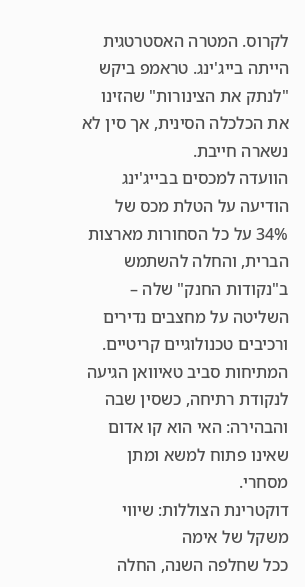לקרוס. המטרה האסטרטגית הייתה בייג'ינג. טראמפ ביקש "לנתק את הצינורות" שהזינו את הכלכלה הסינית, אך סין לא נשארה חייבת.
הוועדה למכסים בבייג'ינג הודיעה על הטלת מכס של 34% על כל הסחורות מארצות הברית, והחלה להשתמש ב"נקודות החנק" שלה – השליטה על מחצבים נדירים ורכיבים טכנולוגיים קריטיים. המתיחות סביב טאיוואן הגיעה לנקודת רתיחה, כשסין שבה והבהירה: האי הוא קו אדום שאינו פתוח למשא ומתן מסחרי.
דוקטרינת הצוללות: שיווי משקל של אימה
ככל שחלפה השנה, החלה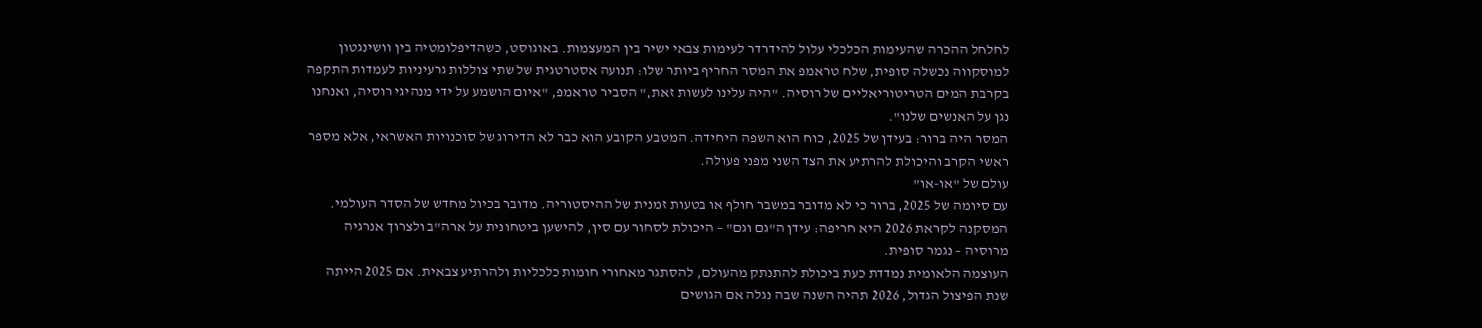לחלחל ההכרה שהעימות הכלכלי עלול להידרדר לעימות צבאי ישיר בין המעצמות. באוגוסט, כשהדיפלומטיה בין וושינגטון למוסקווה נכשלה סופית, שלח טראמפ את המסר החריף ביותר שלו: תנועה אסטרטגית של שתי צוללות גרעיניות לעמדות התקפה בקרבת המים הטריטוריאליים של רוסיה. "היה עלינו לעשות זאת," הסביר טראמפ, "איום הושמע על ידי מנהיגי רוסיה, ואנחנו נגן על האנשים שלנו".
המסר היה ברור: בעידן של 2025, כוח הוא השפה היחידה. המטבע הקובע הוא כבר לא הדירוג של סוכנויות האשראי, אלא מספר ראשי הקרב והיכולת להרתיע את הצד השני מפני פעולה.
עולם של "או-או"
עם סיומה של 2025, ברור כי לא מדובר במשבר חולף או בטעות זמנית של ההיסטוריה. מדובר בכיול מחדש של הסדר העולמי. המסקנה לקראת 2026 היא חריפה: עידן ה"גם וגם" – היכולת לסחור עם סין, להישען ביטחונית על ארה"ב ולצרוך אנרגיה מרוסיה – נגמר סופית.
העוצמה הלאומית נמדדת כעת ביכולת להתנתק מהעולם, להסתגר מאחורי חומות כלכליות ולהרתיע צבאית. אם 2025 הייתה שנת הפיצול הגדול, 2026 תהיה השנה שבה נגלה אם הגושים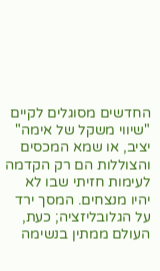החדשים מסוגלים לקיים "שיווי משקל של אימה" יציב, או שמא המכסים והצוללות הם רק הקדמה לעימות חזיתי שבו לא יהיו מנצחים. המסך ירד על הגלובליזציה; כעת, העולם ממתין בנשימה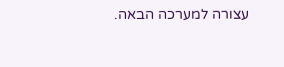עצורה למערכה הבאה.